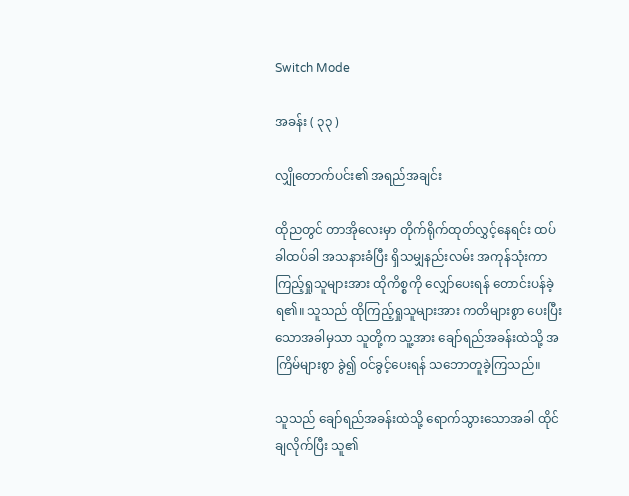Switch Mode

အခန်း ( ၃၃ )

လျှိုတောက်ပင်း၏ အရည်အချင်း

ထိုညတွင် တာအိုလေးမှာ တိုက်ရိုက်ထုတ်လွှင့်နေရင်း ထပ်ခါထပ်ခါ အသနားခံပြီး ရှိသမျှနည်းလမ်း အကုန်သုံးကာ ကြည့်ရှုသူများအား ထိုကိစ္စကို လျှော်ပေးရန် တောင်းပန်ခဲ့ရ၏။ သူသည် ထိုကြည့်ရှုသူများအား ကတိများစွာ ပေးပြီးသောအခါမှသာ သူတို့က သူ့အား ချော်ရည်အခန်းထဲသို့ အကြိမ်များစွာ ခွဲ၍ ဝင်ခွင့်ပေးရန် သဘောတူခဲ့ကြသည်။

သူသည် ချော်ရည်အခန်းထဲသို့ ရောက်သွားသောအခါ ထိုင်ချလိုက်ပြီး သူ၏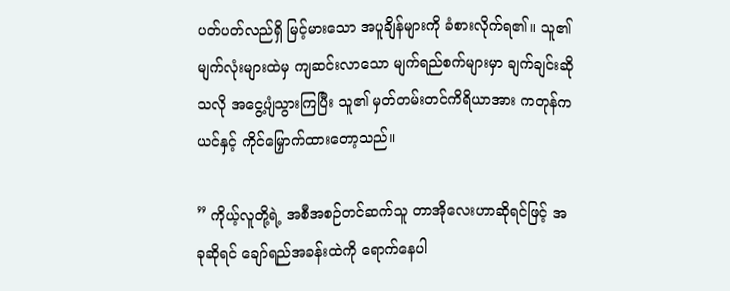ပတ်ပတ်လည်ရှိ မြင့်မားသော အပူချိန်များကို ခံစားလိုက်ရ၏။ သူ၏ မျက်လုံးများထဲမှ ကျဆင်းလာသော မျက်ရည်စက်များမှာ ချက်ချင်းဆိုသလို အငွေ့ပျံသွားကြပြီး သူ၏ မှတ်တမ်းတင်ကိရိယာအား ကတုန်ကယင်နှင့် ကိုင်မြှောက်ထားတော့သည်။

” ကိုယ့်လူတို့ရဲ့ အစီအစဉ်တင်ဆက်သူ တာအိုလေးဟာဆိုရင်ဖြင့် အခုဆိုရင် ချော်ရည်အခန်းထဲကို ရောက်နေပါ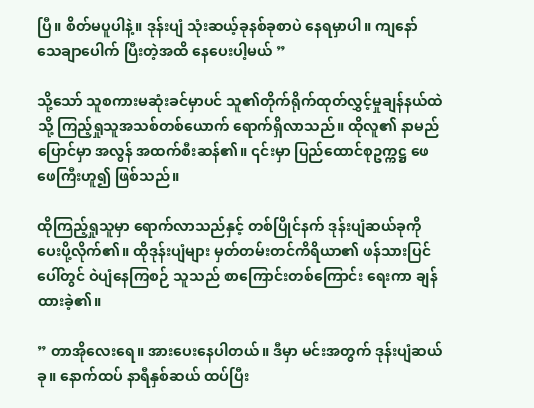ပြီ။ စိတ်မပူပါနဲ့။ ဒုန်းပျံ သုံးဆယ့်ခုနစ်ခုစာပဲ နေရမှာပါ။ ကျနော် သေချာပေါက် ပြီးတဲ့အထိ နေပေးပါ့မယ် ”

သို့သော် သူစကားမဆုံးခင်မှာပင် သူ၏တိုက်ရိုက်ထုတ်လွှင့်မှုချန်နယ်ထဲသို့ ကြည့်ရှုသူအသစ်တစ်ယောက် ရောက်ရှိလာသည်။ ထိုလူ၏ နာမည်ပြောင်မှာ အလွန် အထက်စီးဆန်၏။ ၎င်းမှာ ပြည်ထောင်စုဥက္ကဋ္ဌ ဖေဖေကြီးဟူ၍ ဖြစ်သည်။

ထိုကြည့်ရှုသူမှာ ရောက်လာသည်နှင့် တစ်ပြိုင်နက် ဒုန်းပျံဆယ်ခုကို ပေးပို့လိုက်၏။ ထိုဒုန်းပျံများ မှတ်တမ်းတင်ကိရိယာ၏ ဖန်သားပြင်ပေါ်တွင် ဝဲပျံနေကြစဉ် သူသည် စာကြောင်းတစ်ကြောင်း ရေးကာ ချန်ထားခဲ့၏။

” တာအိုလေးရေ။ အားပေးနေပါတယ်။ ဒီမှာ မင်းအတွက် ဒုန်းပျံဆယ်ခု။ နောက်ထပ် နာရီနှစ်ဆယ် ထပ်ပြီး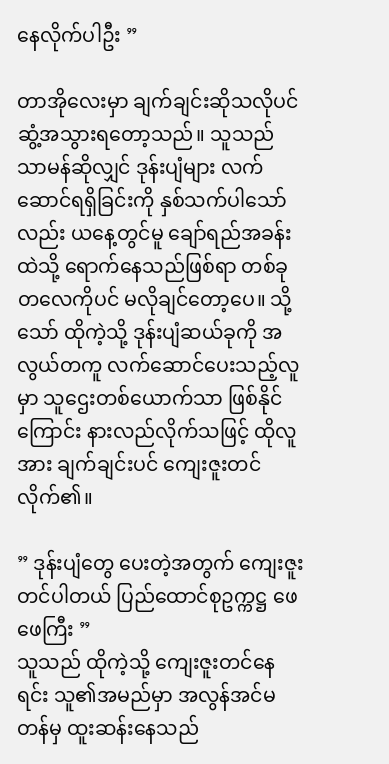နေလိုက်ပါဦး ”

တာအိုလေးမှာ ချက်ချင်းဆိုသလိုပင် ဆွံ့အသွားရတော့သည်။ သူသည် သာမန်ဆိုလျှင် ဒုန်းပျံများ လက်ဆောင်ရရှိခြင်းကို နှစ်သက်ပါသော်လည်း ယနေ့တွင်မူ ချော်ရည်အခန်းထဲသို့ ရောက်နေသည်ဖြစ်ရာ တစ်ခုတလေကိုပင် မလိုချင်တော့ပေ။ သို့သော် ထိုကဲ့သို့ ဒုန်းပျံဆယ်ခုကို အလွယ်တကူ လက်ဆောင်ပေးသည့်လူမှာ သူဌေးတစ်ယောက်သာ ဖြစ်နိုင်ကြောင်း နားလည်လိုက်သဖြင့် ထိုလူအား ချက်ချင်းပင် ကျေးဇူးတင်လိုက်၏။

” ဒုန်းပျံတွေ ပေးတဲ့အတွက် ကျေးဇူးတင်ပါတယ် ပြည်ထောင်စုဥက္ကဋ္ဌ ဖေဖေကြီး ”
သူသည် ထိုကဲ့သို့ ကျေးဇူးတင်နေရင်း သူ၏အမည်မှာ အလွန်အင်မတန်မှ ထူးဆန်းနေသည်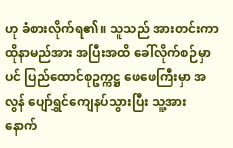ဟု ခံစားလိုက်ရ၏။ သူသည် အားတင်းကာ ထိုနာမည်အား အပြီးအထိ ခေါ်လိုက်စဉ်မှာပင် ပြည်ထောင်စုဥက္ကဋ္ဌ ဖေဖေကြီးမှာ အလွန် ပျော်ရွှင်ကျေနပ်သွားပြီး သူ့အား နောက်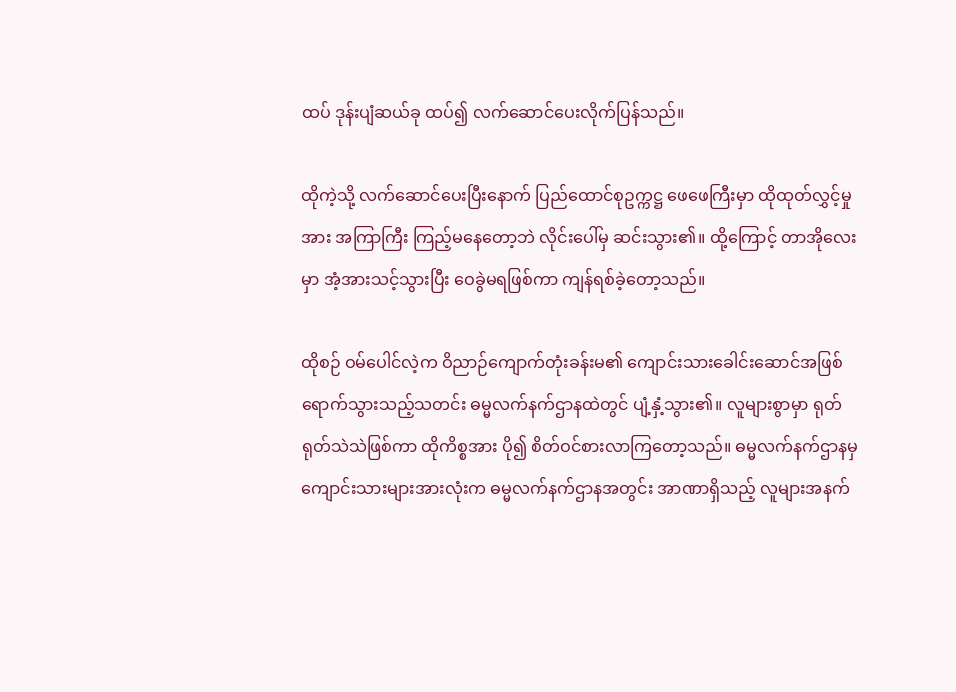ထပ် ဒုန်းပျံဆယ်ခု ထပ်၍ လက်ဆောင်ပေးလိုက်ပြန်သည်။

ထိုကဲ့သို့ လက်ဆောင်ပေးပြီးနောက် ပြည်ထောင်စုဥက္ကဋ္ဌ ဖေဖေကြီးမှာ ထိုထုတ်လွှင့်မှုအား အကြာကြီး ကြည့်မနေတော့ဘဲ လိုင်းပေါ်မှ ဆင်းသွား၏။ ထို့ကြောင့် တာအိုလေးမှာ အံ့အားသင့်သွားပြီး ဝေခွဲမရဖြစ်ကာ ကျန်ရစ်ခဲ့တော့သည်။

ထိုစဉ် ဝမ်ပေါင်လဲ့က ဝိညာဉ်ကျောက်တုံးခန်းမ၏ ကျောင်းသားခေါင်းဆောင်အဖြစ် ရောက်သွားသည့်သတင်း ဓမ္မလက်နက်ဌာနထဲတွင် ပျံ့နှံ့သွား၏။ လူများစွာမှာ ရုတ်ရုတ်သဲသဲဖြစ်ကာ ထိုကိစ္စအား ပို၍ စိတ်ဝင်စားလာကြတော့သည်။ ဓမ္မလက်နက်ဌာနမှ ကျောင်းသားများအားလုံးက ဓမ္မလက်နက်ဌာနအတွင်း အာဏာရှိသည့် လူများအနက်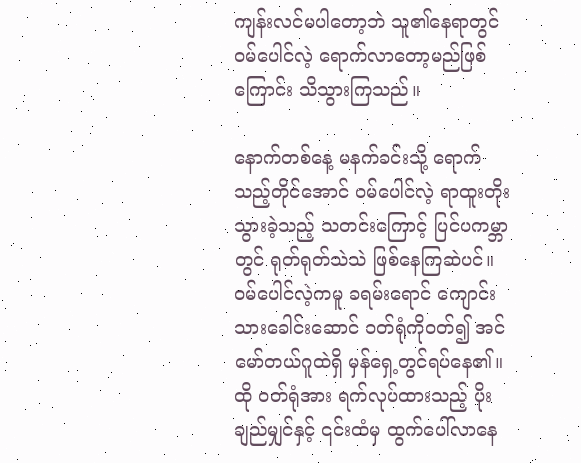ကျန်းလင်မပါတော့ဘဲ သူ၏နေရာတွင် ဝမ်ပေါင်လဲ့ ရောက်လာတော့မည်ဖြစ်ကြောင်း သိသွားကြသည်။

နောက်တစ်နေ့ မနက်ခင်းသို့ ရောက်သည့်တိုင်အောင် ဝမ်ပေါင်လဲ့ ရာထူးတိုးသွားခဲ့သည့် သတင်းကြောင့် ပြင်ပကမ္ဘာတွင် ရုတ်ရုတ်သဲသဲ ဖြစ်နေကြဆဲပင်။ ဝမ်ပေါင်လဲ့ကမူ ခရမ်းရောင် ကျောင်းသားခေါင်းဆောင် ဝတ်ရုံကိုဝတ်၍ အင်မော်တယ်ဂူထဲရှိ မှန်ရှေ့တွင်ရပ်နေ၏။ ထို ဝတ်ရုံအား ရက်လုပ်ထားသည့် ပိုးချည်မျှင်နှင့် ၎င်းထံမှ ထွက်ပေါ်လာနေ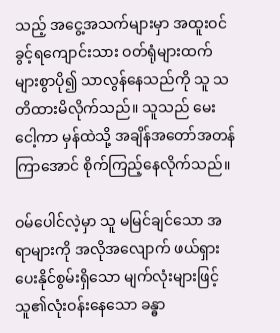သည့် အငွေ့အသက်များမှာ အထူးဝင်ခွင့်ရကျောင်းသား ဝတ်ရုံများထက် များစွာပို၍ သာလွန်နေသည်ကို သူ သတိထားမိလိုက်သည်။ သူသည် မေးငေါ့ကာ မှန်ထဲသို့ အချိန်အတော်အတန်ကြာအောင် စိုက်ကြည့်နေလိုက်သည်။

ဝမ်ပေါင်လဲ့မှာ သူ မမြင်ချင်သော အရာများကို အလိုအလျောက် ဖယ်ရှားပေးနိုင်စွမ်းရှိသော မျက်လုံးများဖြင့် သူ၏လုံးဝန်းနေသော ခန္ဓာ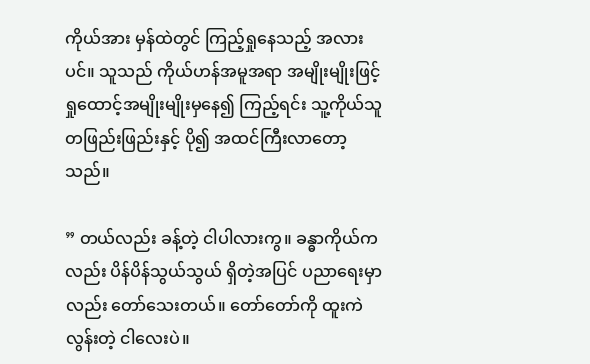ကိုယ်အား မှန်ထဲတွင် ကြည့်ရှုနေသည့် အလားပင်။ သူသည် ကိုယ်ဟန်အမူအရာ အမျိုးမျိုးဖြင့် ရှုထောင့်အမျိုးမျိုးမှနေ၍ ကြည့်ရင်း သူ့ကိုယ်သူ တဖြည်းဖြည်းနှင့် ပို၍ အထင်ကြီးလာတော့သည်။

” တယ်လည်း ခန့်တဲ့ ငါပါလားကွ။ ခန္ဓာကိုယ်ကလည်း ပိန်ပိန်သွယ်သွယ် ရှိတဲ့အပြင် ပညာရေးမှာလည်း တော်သေးတယ်။ တော်တော်ကို ထူးကဲလွန်းတဲ့ ငါ‌လေးပဲ။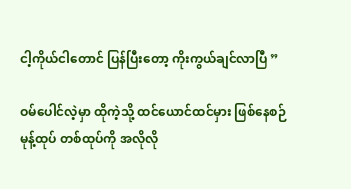ငါ့ကိုယ်ငါတောင် ပြန်ပြီးတော့ ကိုးကွယ်ချင်လာပြီ ”

ဝမ်ပေါင်လဲ့မှာ ထိုကဲ့သို့ ထင်ယောင်ထင်မှား ဖြစ်နေစဉ် မုန့်ထုပ် တစ်ထုပ်ကို အလိုလို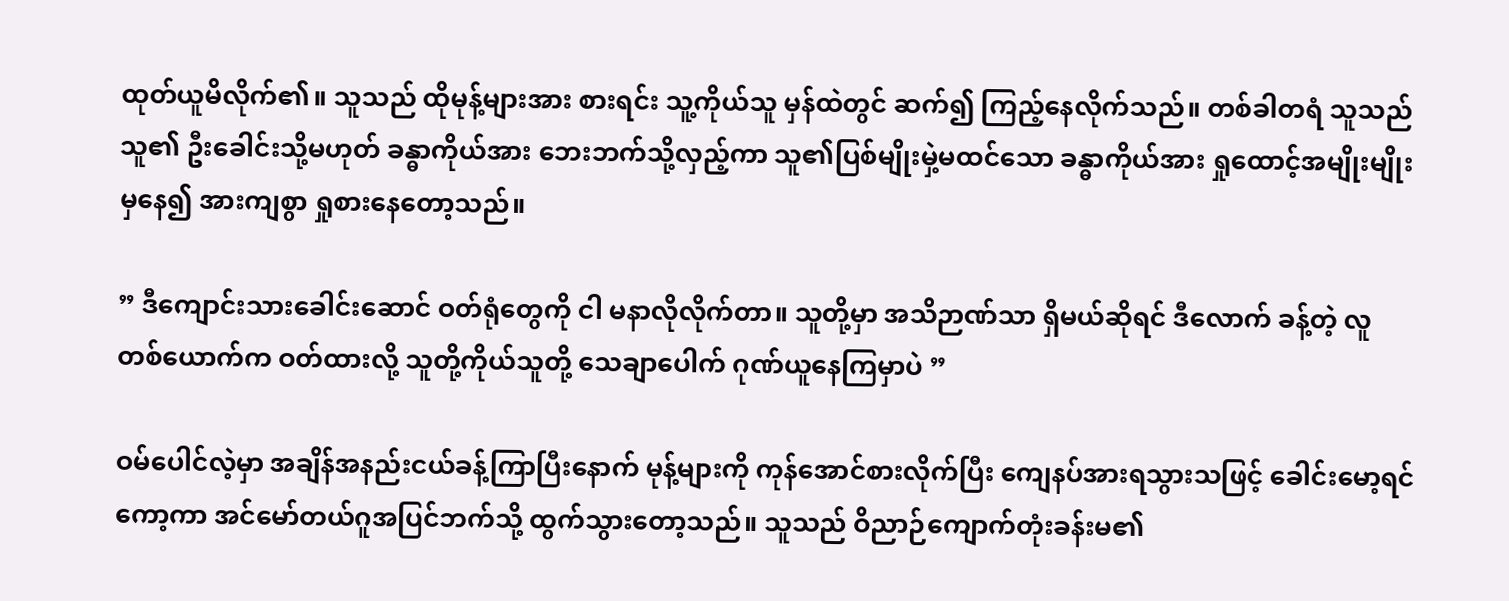ထုတ်ယူမိလိုက်၏။ သူသည် ထိုမုန့်များအား စားရင်း သူ့ကိုယ်သူ မှန်ထဲတွင် ဆက်၍ ကြည့်နေလိုက်သည်။ တစ်ခါတရံ သူသည် သူ၏ ဦးခေါင်းသို့မဟုတ် ခန္ဓာကိုယ်အား ဘေးဘက်သို့လှည့်ကာ သူ၏ပြစ်မျိုးမှဲ့မထင်သော ခန္ဓာကိုယ်အား ရှုထောင့်အမျိုးမျိုးမှနေ၍ အားကျစွာ ရှုစားနေတော့သည်။

” ဒီကျောင်းသားခေါင်းဆောင် ဝတ်ရုံတွေကို ငါ မနာလိုလိုက်တာ။ သူတို့မှာ အသိဉာဏ်သာ ရှိမယ်ဆိုရင် ဒီလောက် ခန့်တဲ့ လူတစ်‌ယောက်က ဝတ်ထားလို့ သူတို့ကိုယ်သူတို့ သေချာပေါက် ဂုဏ်ယူနေကြမှာပဲ ”

ဝမ်ပေါင်လဲ့မှာ အချိန်အနည်းငယ်ခန့်ကြာပြီးနောက် မုန့်များကို ကုန်အောင်စားလိုက်ပြီး ကျေနပ်အားရသွားသဖြင့် ခေါင်းမော့ရင်ကော့ကာ အင်မော်တယ်ဂူအပြင်ဘက်သို့ ထွက်သွားတော့သည်။ သူသည် ဝိညာဉ်ကျောက်တုံးခန်းမ၏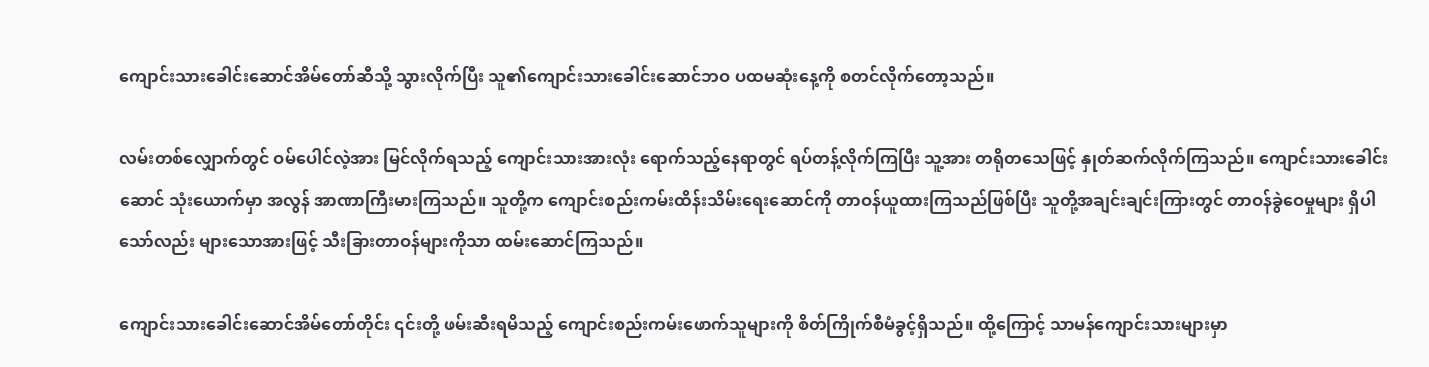ကျောင်းသားခေါင်းဆောင်အိမ်တော်ဆီသို့ သွားလိုက်ပြီး သူ၏ကျောင်းသားခေါင်းဆောင်ဘဝ ပထမဆုံးနေ့ကို စတင်လိုက်တော့သည်။

လမ်းတစ်လျှောက်တွင် ဝမ်ပေါင်လဲ့အား မြင်လိုက်ရသည့် ကျောင်းသားအားလုံး ရောက်သည့်နေရာတွင် ရပ်တန့်လိုက်ကြပြီး သူ့အား တရိုတသေဖြင့် နှုတ်ဆက်လိုက်ကြသည်။ ကျောင်းသားခေါင်းဆောင် သုံးယောက်မှာ အလွန် အာဏာကြီးမားကြသည်။ သူတို့က ကျောင်းစည်းကမ်းထိန်းသိမ်းရေးဆောင်ကို တာဝန်ယူထားကြသည်ဖြစ်ပြီး သူတို့အချင်းချင်းကြားတွင် တာဝန်ခွဲဝေမှုများ ရှိပါသော်လည်း များသောအားဖြင့် သီးခြားတာဝန်များကိုသာ ထမ်းဆောင်ကြသည်။

ကျောင်းသားခေါင်းဆောင်အိမ်တော်တိုင်း ၎င်းတို့ ဖမ်းဆီးရမိသည့် ကျောင်းစည်းကမ်းဖောက်သူများကို စိတ်ကြိုက်စီမံခွင့်ရှိသည်။ ထို့ကြောင့် သာမန်ကျောင်းသားများမှာ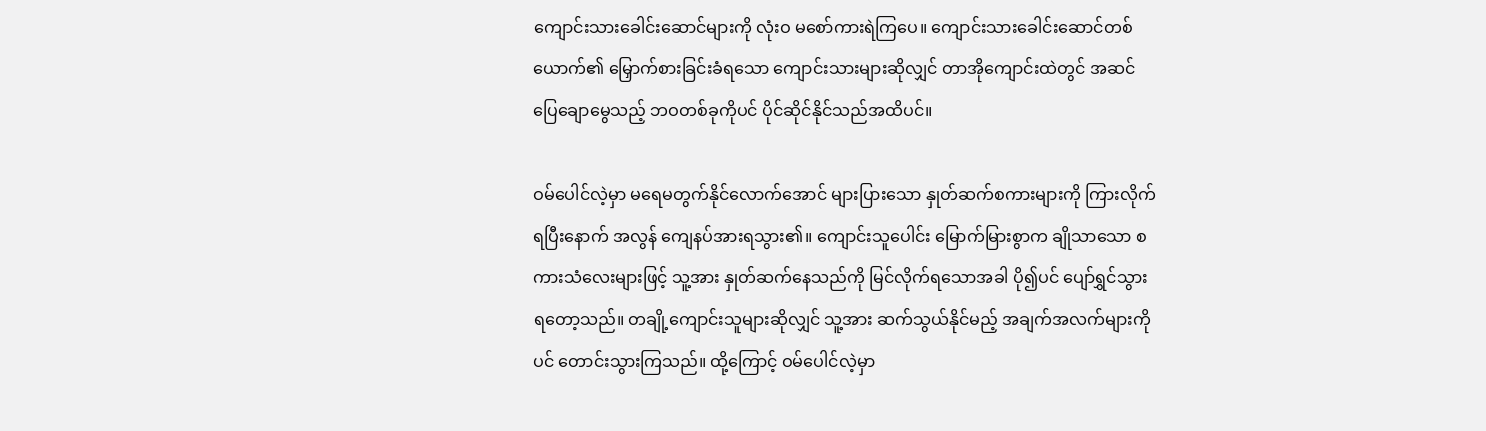ကျောင်းသားခေါင်းဆောင်များကို လုံးဝ မစော်ကားရဲကြပေ။ ကျောင်းသားခေါင်းဆောင်တစ်ယောက်၏ မြှောက်စားခြင်းခံရသော ကျောင်းသားများဆိုလျှင် တာအိုကျောင်းထဲတွင် အဆင်ပြေချောမွေသည့် ဘဝတစ်ခုကိုပင် ပိုင်ဆိုင်နိုင်သည်အထိပင်။

ဝမ်ပေါင်လဲ့မှာ မရေမတွက်နိုင်လောက်အောင် များပြားသော နှုတ်ဆက်စကားများကို ကြားလိုက်ရပြီးနောက် အလွန် ကျေနပ်အားရသွား၏။ ကျောင်းသူပေါင်း မြောက်မြားစွာက ချိုသာသော စကားသံလေးများဖြင့် သူ့အား နှုတ်ဆက်နေသည်ကို မြင်လိုက်ရသောအခါ ပို၍ပင် ပျော်ရွှင်သွားရတော့သည်။ တချို့ကျောင်းသူများဆိုလျှင် သူ့အား ဆက်သွယ်နိုင်မည့် အချက်အလက်များကိုပင် တောင်းသွားကြသည်။ ထို့ကြောင့် ဝမ်ပေါင်လဲ့မှာ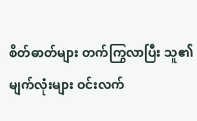စိတ်ဓာတ်များ တက်ကြွလာပြီး သူ၏မျက်လုံးများ ဝင်းလက်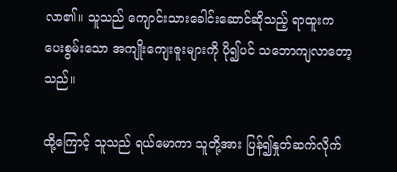လာ၏။ သူသည် ကျောင်းသားခေါင်းဆောင်ဆိုသည့် ရာထူးက ပေးစွမ်းသော အကျိုးကျေးဇူးများကို ပို၍ပင် သဘောကျလာတော့သည်။

ထို့ကြောင့် သူသည် ရယ်မောကာ သူတို့အား ပြန်၍နှုတ်ဆက်လိုက်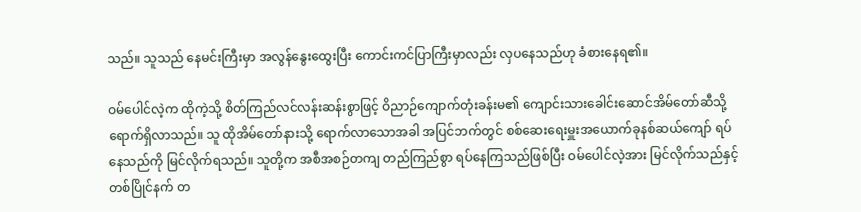သည်။ သူသည် နေမင်းကြီးမှာ အလွန်နွေးထွေးပြီး ကောင်းကင်ပြာကြီးမှာလည်း လှပနေသည်ဟု ခံစားနေရ၏။

ဝမ်ပေါင်လဲ့က ထိုကဲ့သို့ စိတ်ကြည်လင်လန်းဆန်းစွာဖြင့် ဝိညာဉ်ကျောက်တုံးခန်းမ၏ ကျောင်းသားခေါင်းဆောင်အိမ်တော်ဆီသို့ ရောက်ရှိလာသည်။ သူ ထိုအိမ်တော်နားသို့ ရောက်လာသောအခါ အပြင်ဘက်တွင် စစ်ဆေးရေးမှူးအယောက်ခုနစ်ဆယ်ကျော် ရပ်နေသည်ကို မြင်လိုက်ရသည်။ သူတို့က အစီအစဉ်တကျ တည်ကြည်စွာ ရပ်နေကြသည်ဖြစ်ပြီး ဝမ်ပေါင်လဲ့အား မြင်လိုက်သည်နှင့် တစ်ပြိုင်နက် တ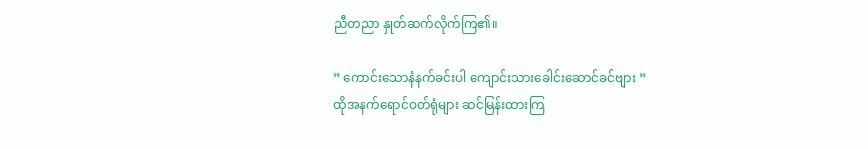ညီတညာ နှုတ်ဆက်လိုက်ကြ၏။

” ကောင်းသောနံနက်ခင်းပါ ကျောင်းသားခေါင်းဆောင်ခင်ဗျား ”
ထိုအနက်ရောင်ဝတ်ရုံများ ဆင်မြန်းထားကြ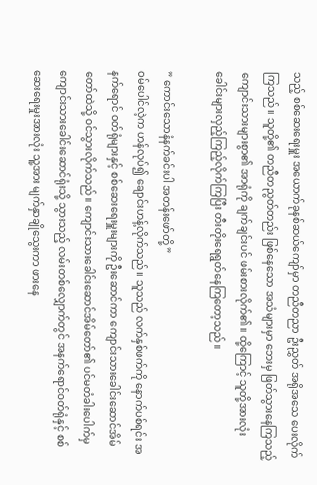သည့် စစ်ဆေးရေးမှူး အယောက်ခုနစ်ဆယ်ကျော်မှာ တညီတညာ ဦးညွှတ် အရိုအသေ ပေးလိုက်ကြသည်။ သူတို့၏ တညီတညွတ်တည်း ဖြစ်နေသော အသံများမှာ ဘေးမှ ဖြတ်သွားနေကြသည့် ကျောင်းသားများစွာ၏ အာရုံကို ချက်ချင်းပင် ဖမ်းစားလိုက်၏။ ထို့ကြောင့် သူတို့အားလုံး ခေါင်းများလှည့်ကြည့်လိုက်ကြပြီး တီးတိုးရေရွတ်နေကြတော့သည်။

” ကောင်းသောနံနက်ခင်းပါ အတန်းဖော်တို့ ”
ဝမ်ပေါင်လဲ့က ဟန်လုပ်၍ ချောင်းဟန့်လိုက်သည်။ သူသည် လက်နှစ်ဖက်ကို နောက်ပစ်ရင်း အနက်ရောင် ဝတ်ရုံများနှင့် စစ်ဆေးရေးမှူးများကို ဦးဆောင်ကာ ကျောင်းသားခေါင်းဆောင်အိမ်တော်ထဲသို့ ဝင်သွားလိုက်သည်။ ကျောင်းသားခေါင်းဆောင်အိမ်တော်၏ ပင်မတံခါးပေါက်မှ ကျောင်းသားခေါင်းဆောင်ရုံးသို့ သွားသည့် လမ်းတစ်လျှောက်တွင် အနက်ရောင်ဝတ်ရုံနှင့် စစ်ဆေးရေးမှုးအားလုံး သူ့အား မျက်နှာချိုသွေးကာ ဖားနေ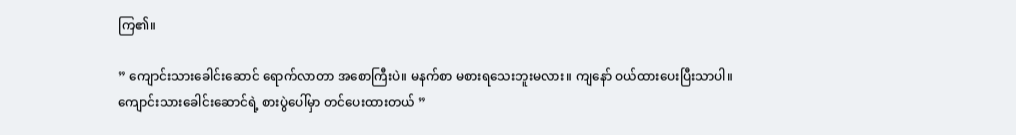ကြ၏။

” ကျောင်းသားခေါင်းဆောင် ရောက်လာတာ အစောကြီးပဲ။ မနက်စာ မစားရသေးဘူးမလား။ ကျနော် ဝယ်ထားပေးပြီးသာပါ။ ကျောင်းသားခေါင်းဆောင်ရဲ့ စားပွဲပေါ်မှာ တင်ပေးထားတယ် ”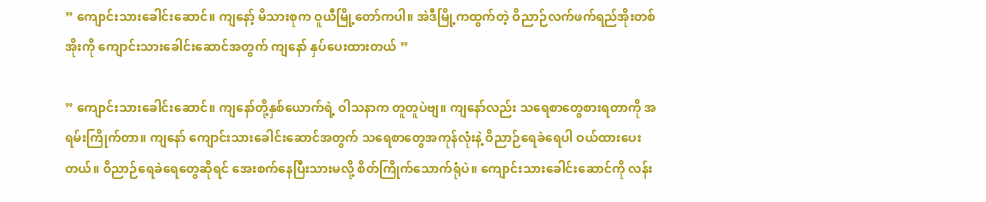” ကျောင်းသားခေါင်းဆောင်။ ကျနော့် မိသားစုက ဝူယီမြို့တော်ကပါ။ အဲဒီမြို့ကထွက်တဲ့ ဝိညာဉ်လက်ဖက်ရည်အိုးတစ်အိုးကို ကျောင်းသားခေါင်းဆောင်အတွက် ကျနော် နှပ်ပေးထားတယ် ”

” ကျောင်းသားခေါင်းဆောင်။ ကျနော်တို့နှစ်ယောက်ရဲ့ ဝါသနာက တူတူပဲဗျ။ ကျနော်လည်း သရေစာတွေစားရတာကို အရမ်းကြိုက်တာ။ ကျနော် ကျောင်းသားခေါင်းဆောင်အတွက် သရေစာတွေအကုန်လုံးနဲ့ ဝိညာဉ်ရေခဲရေပါ ဝယ်ထားပေးတယ်။ ဝိညာဉ်ရေခဲရေတွေဆိုရင် အေးစက်နေပြီးသားမလို့ စိတ်ကြိုက်သောက်ရုံပဲ။ ကျောင်းသားခေါင်းဆောင်ကို လန်း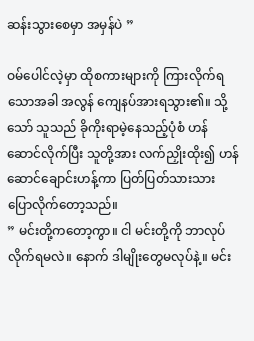ဆန်းသွားစေမှာ အမှန်ပဲ ”

ဝမ်ပေါင်လဲ့မှာ ထိုစကားများကို ကြားလိုက်ရသောအခါ အလွန် ကျေနပ်အားရသွား၏။ သို့သော် သူသည် ခိုကိုးရာမဲ့နေသည့်ပုံစံ ဟန်ဆောင်လိုက်ပြီး သူတို့အား လက်ညှိုးထိုး၍ ဟန်ဆောင်ချောင်းဟန့်ကာ ပြတ်ပြတ်သားသား ပြောလိုက်တော့သည်။
” မင်းတို့ကတော့ကွာ။ ငါ မင်းတို့ကို ဘာလုပ်လိုက်ရမလဲ။ နောက် ဒါမျိုးတွေမလုပ်နဲ့။ မင်း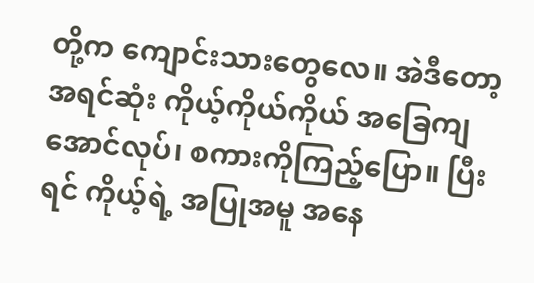တို့က ကျောင်းသားတွေလေ။ အဲဒီတော့ အရင်ဆုံး ကိုယ့်ကိုယ်ကိုယ် အခြေကျအောင်လုပ်၊ စကားကိုကြည့်ပြော။ ပြီးရင် ကိုယ့်ရဲ့ အပြုအမူ အနေ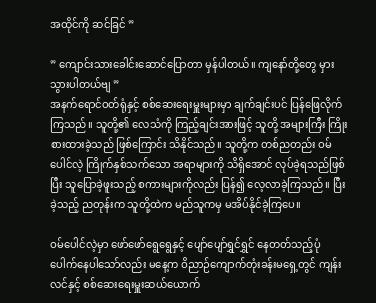အထိုင်ကို ဆင်ခြင် ”

” ကျောင်းသားခေါင်းဆောင်ပြောတာ မှန်ပါတယ်။ ကျနော်တို့တွေ မှားသွားပါတယ်ဗျ ”
အနက်ရောင်ဝတ်ရုံနှင့် စစ်ဆေးရေးမှူးများမှာ ချက်ချင်းပင် ပြန်ဖြေလိုက်ကြသည်။ သူတို့၏ လေသံကို ကြည့်ချင်းအားဖြင့် သူတို့ အများကြီး ကြိုးစားထားခဲ့သည် ဖြစ်ကြောင်း သိနိုင်သည်။ သူတို့က တစ်ညတည်း ဝမ်ပေါင်လဲ့ ကြိုက်နှစ်သက်သော အရာများကို သိရှိအောင် လုပ်ခဲ့ရသည်ဖြစ်ပြီး သူပြောခဲ့ဖူးသည့် စကားများကိုလည်း ပြန်၍ လေ့လာခဲ့ကြသည်။ ပြီးခဲ့သည့် ညတုန်းက သူတို့ထဲက မည်သူကမှ မအိပ်နိုင်ခဲ့ကြပေ။

ဝမ်ပေါင်လဲ့မှာ ဖော်ဖော်ရွေရွေနှင့် ပျော်ပျော်ရွှင်ရွှင် နေတတ်သည့်ပုံ ပေါက်နေပါသော်လည်း မနေ့က ဝိညာဉ်ကျောက်တုံးခန်းမရှေ့တွင် ကျန်းလင်နှင့် စစ်ဆေးရေးမှူးဆယ်ယောက်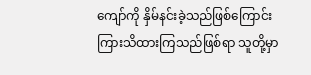ကျော်ကို နှိမ်နင်းခဲ့သည်ဖြစ်ကြောင်း ကြားသိထားကြသည်ဖြစ်ရာ သူတို့မှာ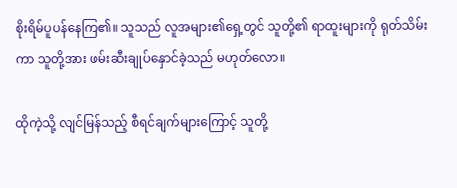စိုးရိမ်ပူပန်နေကြ၏။ သူသည် လူအများ၏ရှေ့တွင် သူတို့၏ ရာထူးများကို ရုတ်သိမ်းကာ သူတို့အား ဖမ်းဆီးချုပ်နှောင်ခဲ့သည် မဟုတ်လော။

ထိုကဲ့သို့ လျင်မြန်သည့် စီရင်ချက်များကြောင့် သူတို့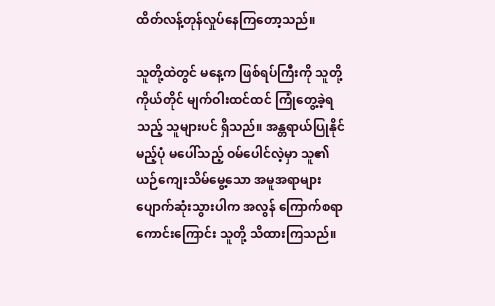ထိတ်လန့်တုန်လှုပ်နေကြတော့သည်။

သူတို့ထဲတွင် မနေ့က ဖြစ်ရပ်ကြီးကို သူတို့ကိုယ်တိုင် မျက်ဝါးထင်ထင် ကြုံတွေ့ခဲ့ရသည့် သူများပင် ရှိသည်။ အန္တရာယ်ပြုနိုင်မည့်ပုံ မပေါ်သည့် ဝမ်ပေါင်လဲ့မှာ သူ၏ ယဉ်ကျေးသိမ်မွေ့သော အမူအရာများ ပျောက်ဆုံးသွားပါက အလွန် ကြောက်စရာကောင်းကြောင်း သူတို့ သိထားကြသည်။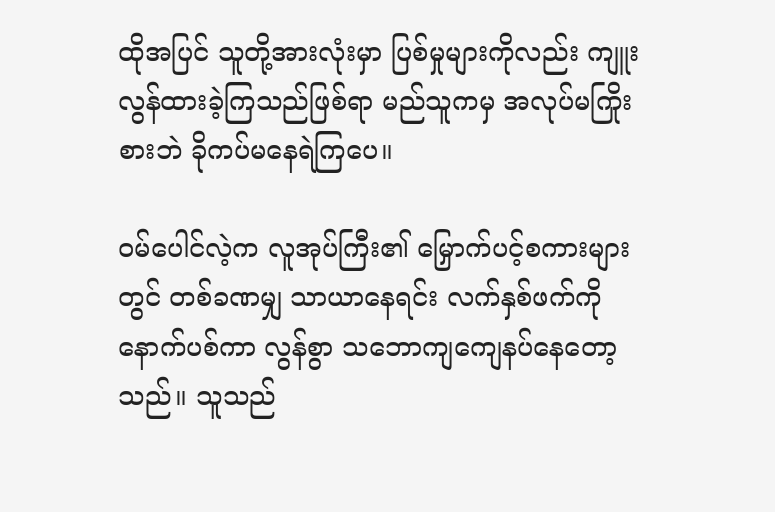ထိုအပြင် သူတို့အားလုံးမှာ ပြစ်မှုများကိုလည်း ကျူးလွန်ထားခဲ့ကြသည်ဖြစ်ရာ မည်သူကမှ အလုပ်မကြိုးစားဘဲ ခိုကပ်မနေရဲကြပေ။

ဝမ်ပေါင်လဲ့က လူအုပ်ကြီး၏ မြှောက်ပင့်စကားများတွင် တစ်ခဏမျှ သာယာနေရင်း လက်နှစ်ဖက်ကို နောက်ပစ်ကာ လွန်စွာ သဘောကျကျေနပ်နေတော့သည်။ သူသည်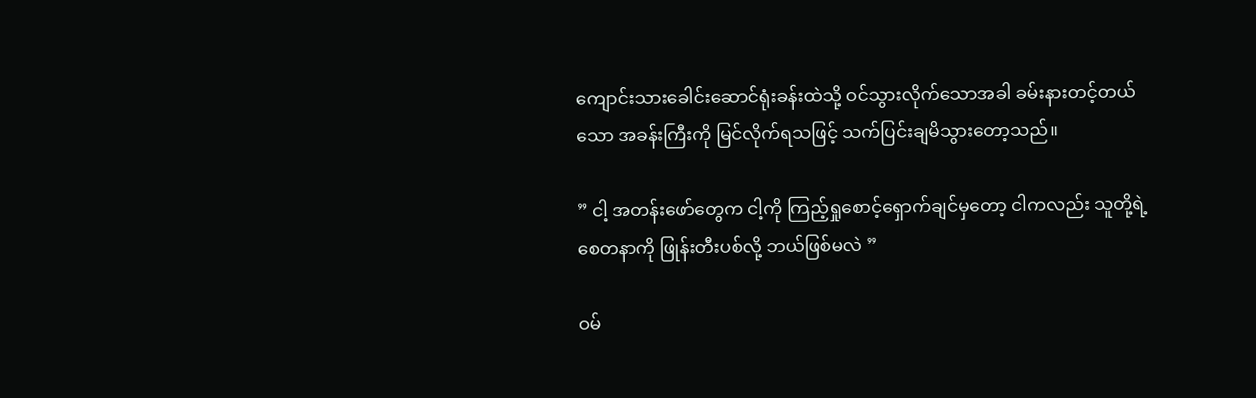ကျောင်းသားခေါင်းဆောင်ရုံးခန်းထဲသို့ ဝင်သွားလိုက်သောအခါ ခမ်းနားတင့်တယ်သော အခန်းကြီးကို မြင်လိုက်ရသဖြင့် သက်ပြင်းချမိသွားတော့သည်။

” ငါ့ အတန်းဖော်တွေက ငါ့ကို ကြည့်ရှုစောင့်ရှောက်ချင်မှတော့ ငါကလည်း သူတို့ရဲ့ စေတနာကို ဖြုန်းတီးပစ်လို့ ဘယ်ဖြစ်မလဲ ”

ဝမ်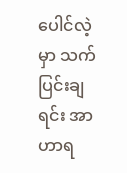ပေါင်လဲ့မှာ သက်ပြင်းချရင်း အာဟာရ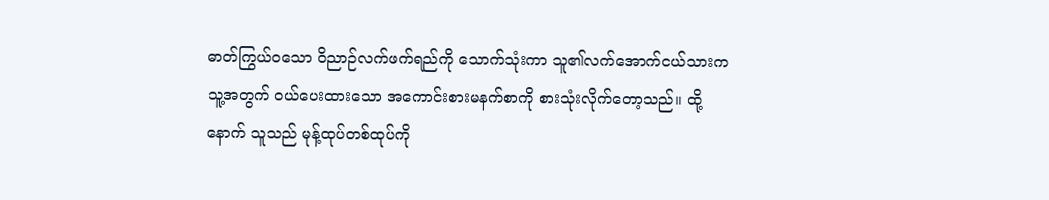ဓာတ်ကြွယ်ဝသော ဝိညာဉ်လက်ဖက်ရည်ကို သောက်သုံးကာ သူ၏လက်အောက်ငယ်သားက သူ့အတွက် ဝယ်ပေးထားသော အကောင်းစားမနက်စာကို စားသုံးလိုက်တော့သည်။ ထို့နောက် သူသည် မုန့်ထုပ်တစ်ထုပ်ကို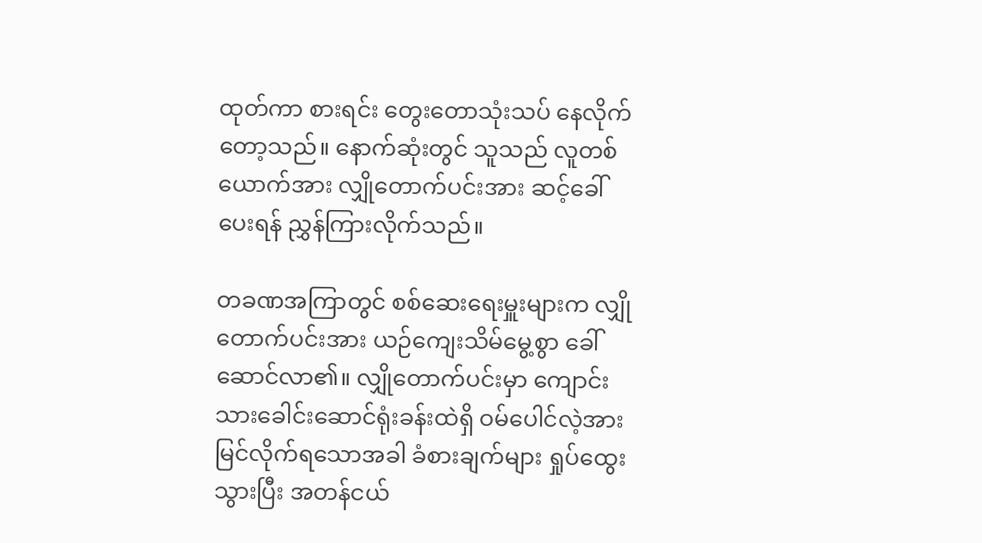ထုတ်ကာ စားရင်း တွေးတောသုံးသပ် နေလိုက်တော့သည်။ နောက်ဆုံးတွင် သူသည် လူတစ်ယောက်အား လျှိုတောက်ပင်းအား ဆင့်ခေါ်ပေးရန် ညွှန်ကြားလိုက်သည်။

တခဏအကြာတွင် စစ်ဆေးရေးမှူးများက လျှိုတောက်ပင်းအား ယဉ်ကျေးသိမ်မွေ့စွာ ခေါ်ဆောင်လာ၏။ လျှိုတောက်ပင်းမှာ ကျောင်းသားခေါင်းဆောင်ရုံးခန်းထဲရှိ ဝမ်ပေါင်လဲ့အား မြင်လိုက်ရသောအခါ ခံစားချက်များ ရှုပ်ထွေးသွားပြီး အတန်ငယ်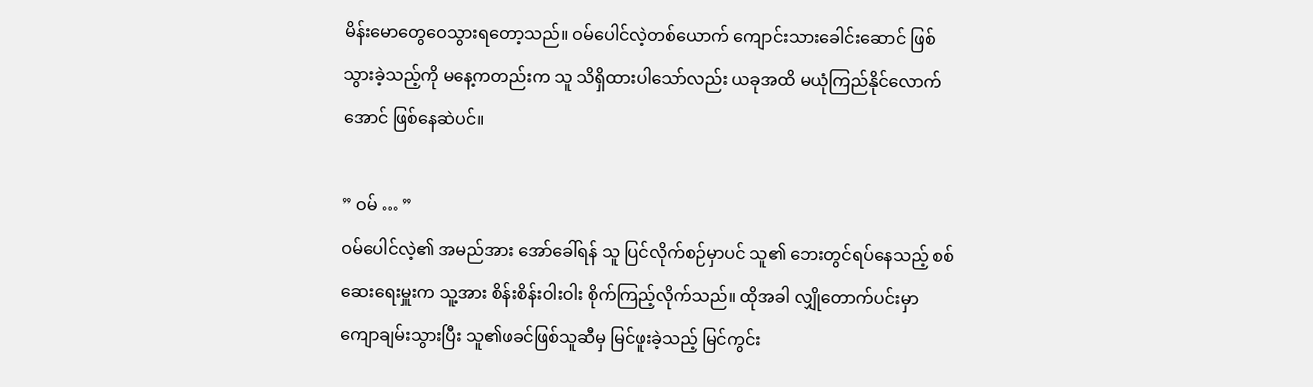မိန်းမောတွေဝေသွားရတော့သည်။ ဝမ်ပေါင်လဲ့တစ်ယောက် ကျောင်းသားခေါင်း‌ဆောင် ဖြစ်သွားခဲ့သည့်ကို မနေ့ကတည်းက သူ သိရှိထားပါသော်လည်း ယခုအထိ မယုံကြည်နိုင်လောက်အောင် ဖြစ်နေဆဲပင်။

” ဝမ် … ”
ဝမ်ပေါင်လဲ့၏ အမည်အား အော်ခေါ်ရန် သူ ပြင်လိုက်စဉ်မှာပင် သူ၏ ဘေးတွင်ရပ်နေသည့် စစ်ဆေးရေးမှူးက သူ့အား စိန်းစိန်းဝါးဝါး စိုက်ကြည့်လိုက်သည်။ ထိုအခါ လျှိုတောက်ပင်းမှာ ကျောချမ်းသွားပြီး သူ၏ဖခင်ဖြစ်သူဆီမှ မြင်ဖူးခဲ့သည့် မြင်ကွင်း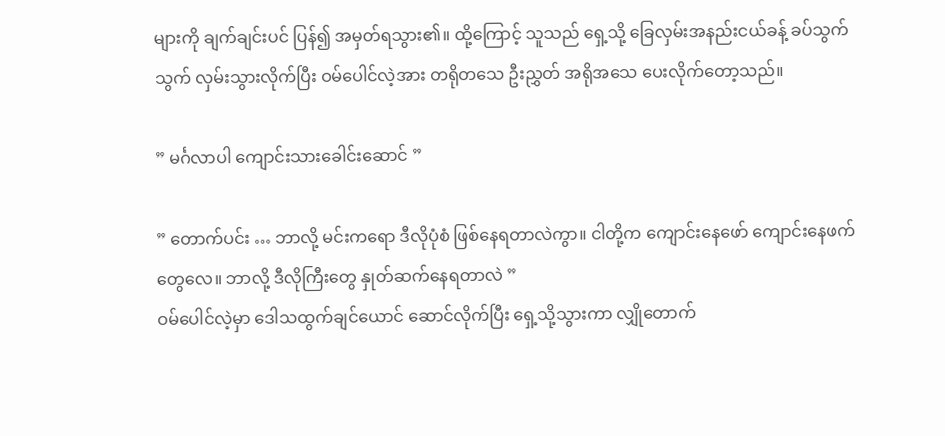များကို ချက်ချင်းပင် ပြန်၍ အမှတ်ရသွား၏။ ထို့ကြောင့် သူသည် ရှေ့သို့ ခြေလှမ်းအနည်းငယ်ခန့် ခပ်သွက်သွက် လှမ်းသွားလိုက်ပြီး ဝမ်ပေါင်လဲ့အား တရိုတသေ ဦးညွှတ် အရိုအသေ ပေးလိုက်တော့သည်။

” မင်္ဂလာပါ ကျောင်းသားခေါင်းဆောင် ”

” တောက်ပင်း … ဘာလို့ မင်းကရော ဒီလိုပုံစံ ဖြစ်နေရတာလဲကွာ။ ငါတို့က ကျောင်းနေဖော် ကျောင်းနေဖက်တွေလေ။ ဘာလို့ ဒီလိုကြီးတွေ နှုတ်ဆက်နေရတာလဲ ”
ဝမ်ပေါင်လဲ့မှာ ဒေါသထွက်ချင်ယောင် ဆောင်လိုက်ပြီး ရှေ့သို့သွားကာ လျှိုတောက်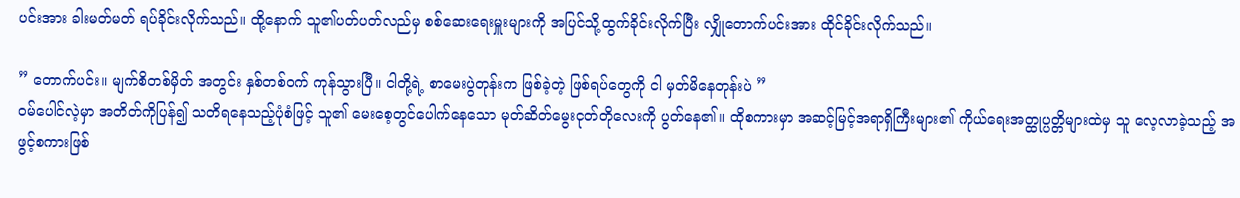ပင်းအား ခါးမတ်မတ် ရပ်ခိုင်းလိုက်သည်။ ထို့နောက် သူ၏ပတ်ပတ်လည်မှ စစ်ဆေးရေးမှူးများကို အပြင်သို့ထွက်ခိုင်းလိုက်ပြီး လျှိုတောက်ပင်းအား ထိုင်ခိုင်းလိုက်သည်။

” တောက်ပင်း။ မျက်စိတစ်မှိတ် အတွင်း နှစ်တစ်ဝက် ကုန်သွားပြီ။ ငါတို့ရဲ့ စာမေးပွဲတုန်းက ဖြစ်ခဲ့တဲ့ ဖြစ်ရပ်တွေကို ငါ မှတ်မိနေတုန်းပဲ ”
ဝမ်ပေါင်လဲ့မှာ အတိတ်ကိုပြန်၍ သတိရနေသည့်ပုံစံဖြင့် သူ၏ မေးစေ့တွင်ပေါက်နေသော မုတ်ဆိတ်မွေးငုတ်တိုလေးကို ပွတ်နေ၏။ ထိုစကားမှာ အဆင့်မြင့်အရာရှိကြီးများ၏ ကိုယ်ရေးအတ္ထုပ္ပတ္တိများထဲမှ သူ လေ့လာခဲ့သည့် အဖွင့်စကားဖြစ်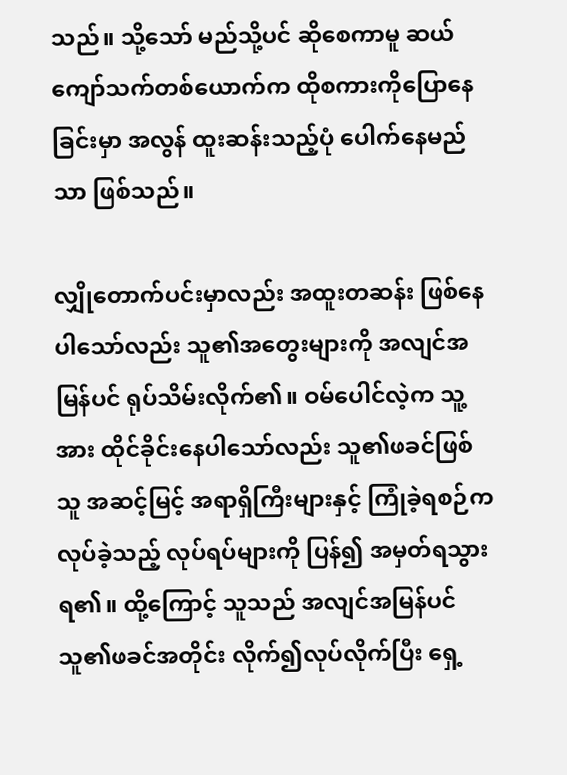သည်။ သို့သော် မည်သို့ပင် ဆိုစေကာမူ ဆယ်ကျော်သက်တစ်ယောက်က ထိုစကားကိုပြောနေခြင်းမှာ အလွန် ထူးဆန်းသည့်ပုံ ပေါက်နေမည်သာ ဖြစ်သည်။

လျှိုတောက်ပင်းမှာလည်း အထူးတဆန်း ဖြစ်နေပါသော်လည်း သူ၏အတွေးများကို အလျင်အမြန်ပင် ရုပ်သိမ်းလိုက်၏။ ဝမ်ပေါင်လဲ့က သူ့အား ထိုင်ခိုင်းနေပါသော်လည်း သူ၏ဖခင်ဖြစ်သူ အဆင့်မြင့် အရာရှိကြီးများနှင့် ကြုံခဲ့ရစဉ်က လုပ်ခဲ့သည့် လုပ်ရပ်များကို ပြန်၍ အမှတ်ရသွားရ၏။ ထို့ကြောင့် သူသည် အလျင်အမြန်ပင် သူ၏ဖခင်အတိုင်း လိုက်၍လုပ်လိုက်ပြီး ရှေ့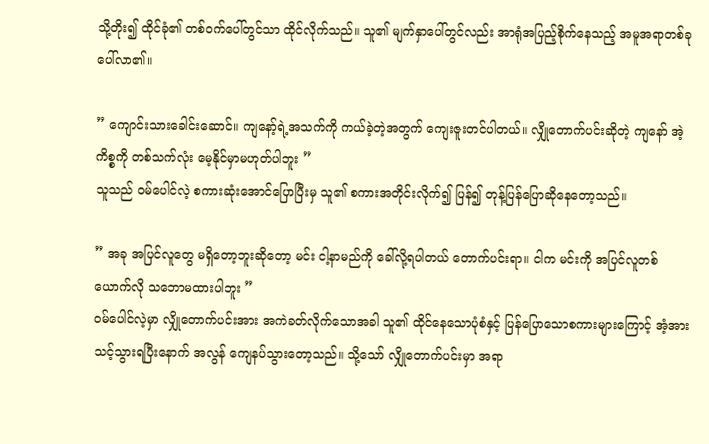သို့တိုး၍ ထိုင်ခုံ၏ တစ်ဝက်ပေါ်တွင်သာ ထိုင်လိုက်သည်။ သူ၏ မျက်နှာပေါ်တွင်လည်း အာရုံအပြည့်စိုက်နေသည့် အမူအရာတစ်ခု ပေါ်လာ၏။

” ကျောင်းသားခေါင်းဆောင်။ ကျနော့်ရဲ့အသက်ကို ကယ်ခဲ့တဲ့အတွက် ကျေးဇူးတင်ပါတယ်။ လျှိုတောက်ပင်း‌ဆိုတဲ့ ကျနော် အဲ့ကိစ္စကို တစ်သက်လုံး မေ့နိုင်မှာမဟုတ်ပါဘူး ”
သူသည် ဝမ်ပေါင်လဲ့ စကားဆုံးအောင်ပြောပြီးမှ သူ၏ စကားအတိုင်းလိုက်၍ ပြန်၍ တုန့်ပြန်ပြောဆိုနေတော့သည်။

” အခု အပြင်လူတွေ မရှိတော့ဘူးဆိုတော့ မင်း ငါ့နာမည်ကို ခေါ်လို့ရပါတယ် တောက်ပင်းရာ။ ငါက မင်းကို အပြင်လူတစ်ယောက်လို သဘောမထားပါဘူး ”
ဝမ်ပေါင်လဲ့မှာ လျှိုတောက်ပင်းအား အကဲခတ်လိုက်သောအခါ သူ၏ ထိုင်နေသောပုံစံနှင့် ပြန်ပြောသောစကားများကြောင့် အံ့အားသင့်သွားရပြီးနောက် အလွန် ကျေနပ်သွားတော့သည်။ သို့သော် လျှိုတောက်ပင်းမှာ အရာ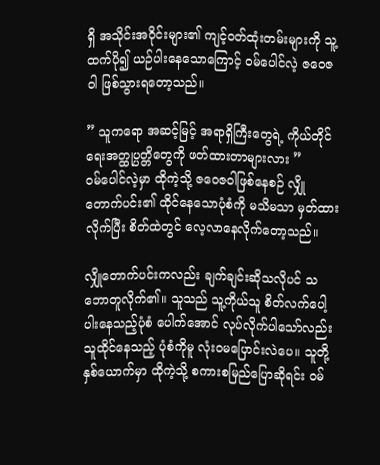ရှိ အသိုင်းအဝိုင်းများ၏ ကျင့်ဝတ်ထုံးတမ်းများကို သူ့ထက်ပို၍ ယဉ်ပါးနေသောကြောင့် ဝမ်ပေါင်လဲ့ ဇဝေဇဝါ ဖြစ်သွားရတော့သည်။

” သူကရော အဆင့်မြင့် အရာရှိကြီးတွေရဲ့ ကိုယ်တိုင်ရေးအတ္ထုပ္ပတ္တိတွေကို ဖတ်ထားတာများလား ”
ဝမ်ပေါင်လဲ့မှာ ထိုကဲ့သို့ ဇဝေဇဝါဖြစ်နေစဉ် လျှိုတောက်ပင်း၏ ထိုင်နေသောပုံစံကို မသိမသာ မှတ်ထားလိုက်ပြီး စိတ်ထဲတွင် လေ့လာနေလိုက်တော့သည်။

လျှိုတောက်ပင်းကလည်း ချက်ချင်းဆိုသလိုပင် သဘောတူလိုက်၏။ သူသည် သူ့ကိုယ်သူ စိတ်လက်ပေါ့ပါးနေသည့်ပုံစံ ပေါက်အောင် လုပ်လိုက်ပါသော်လည်း သူထိုင်နေသည့် ပုံစံကိုမူ လုံးဝမပြောင်းလဲပေ။ သူတို့နှစ်ယောက်မှာ ထိုကဲ့သို့ စကားစမြည်ပြောဆိုရင်း ဝမ်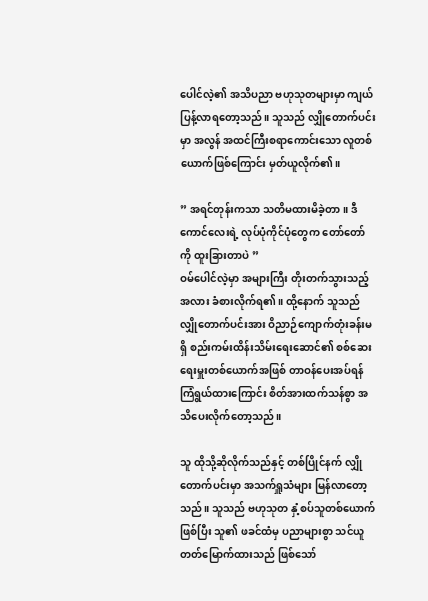ပေါင်လဲ့၏ အသိပညာ ဗဟုသုတများမှာ ကျယ်ပြန့်လာရတော့သည်။ သူသည် လျှိုတောက်ပင်းမှာ အလွန် အထင်ကြီးစရာကောင်းသော လူတစ်ယောက်ဖြစ်ကြောင်း မှတ်ယူလိုက်၏။

” အရင်တုန်းကသာ သတိမထားမိခဲ့တာ။ ဒီကောင်လေးရဲ့ လုပ်ပုံကိုင်ပုံတွေက တော်တော်ကို ထူးခြားတာပဲ ”
ဝမ်ပေါင်လဲ့မှာ အများကြီး တိုးတက်သွားသည့်အလား ခံစားလိုက်ရ၏။ ထို့နောက် သူသည် လျှိုတောက်ပင်းအား ဝိညာဉ်ကျောက်တုံးခန်းမရှိ စည်းကမ်းထိန်းသိမ်းရေးဆောင်၏ စစ်ဆေးရေးမှူးတစ်ယောက်အဖြစ် တာဝန်ပေးအပ်ရန် ကြံရွယ်ထားကြောင်း စိတ်အားထက်သန်စွာ အသိပေးလိုက်တော့သည်။

သူ ထိုသို့ဆိုလိုက်သည်နှင့် တစ်ပြိုင်နက် လျှိုတောက်ပင်းမှာ အသက်ရှူသံများ မြန်လာတော့သည်။ သူသည် ဗဟုသုတ နှံ့စပ်သူတစ်ယောက်ဖြစ်ပြီး သူ၏ ဖခင်ထံမှ ပညာများစွာ သင်ယူတတ်မြောက်ထားသည် ဖြစ်သော်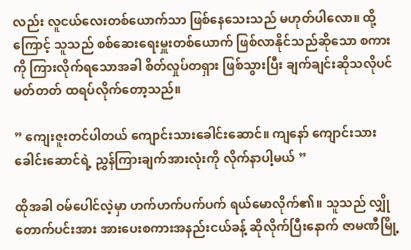လည်း လူငယ်လေးတစ်ယောက်သာ ဖြစ်နေသေးသည် မဟုတ်ပါလော။ ထို့ကြောင့် သူသည် စစ်ဆေးရေးမှူးတစ်ယောက် ဖြစ်လာနိုင်သည်ဆိုသော စကားကို ကြားလိုက်ရသောအခါ စိတ်လှုပ်တရှား ဖြစ်သွားပြီး ချက်ချင်းဆိုသလိုပင် မတ်တတ် ထရပ်လိုက်တော့သည်။

” ကျေးဇူးတင်ပါတယ် ကျောင်းသားခေါင်းဆောင်။ ကျနော် ကျောင်းသားခေါင်းဆောင်ရဲ့ ညွှန်ကြားချက်အားလုံးကို လိုက်နာပါ့မယ် ”

ထိုအခါ ဝမ်ပေါင်လဲ့မှာ ဟက်ဟက်ပက်ပက် ရယ်မောလိုက်၏။ သူသည် လျှိုတောက်ပင်းအား အားပေးစကားအနည်းငယ်ခန့် ဆိုလိုက်ပြီးနောက် ဇာမဏီမြို့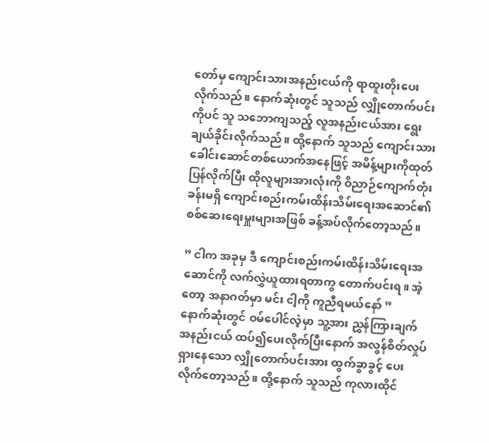တော်မှ ကျောင်းသားအနည်းငယ်ကို ရာထူးတိုးပေးလိုက်သည်။ နောက်ဆုံးတွင် သူသည် လျှိုတောက်ပင်းကိုပင် သူ သဘောကျသည့် လူအနည်းငယ်အား ရွေးချယ်ခိုင်းလိုက်သည်။ ထို့နောက် သူသည် ကျောင်းသားခေါင်းဆောင်တစ်ယောက်အနေဖြင့် အမိန့်များကိုထုတ်ပြန်လိုက်ပြီး ထိုလူများအားလုံးကို ဝိညာဉ်ကျောက်တုံးခန်းမရှိ ကျောင်းစည်းကမ်းထိန်းသိမ်းရေးအဆောင်၏ စစ်ဆေးရေးမှူးများအဖြစ် ခန့်အပ်လိုက်တော့သည်။

” ငါက အခုမှ ဒီ ကျောင်းစည်းကမ်းထိန်းသိမ်းရေးအဆောင်ကို လက်လွှဲယူထားရတာကွ တောက်ပင်းရ။ အဲ့တော့ အနာဂတ်မှာ မင်း ငါ့ကို ကူညီရမယ်နော် ”
နောက်ဆုံးတွင် ဝမ်ပေါင်လဲ့မှာ သူ့အား ညွှန်ကြားချက်အနည်းငယ် ထပ်၍ပေးလိုက်ပြီးနောက် အလွန်စိတ်လှုပ်ရှားနေသော လျှိုတောက်ပင်းအား ထွက်ခွာခွင့် ပေးလိုက်တော့သည်။ ထို့နောက် သူသည် ကုလားထိုင်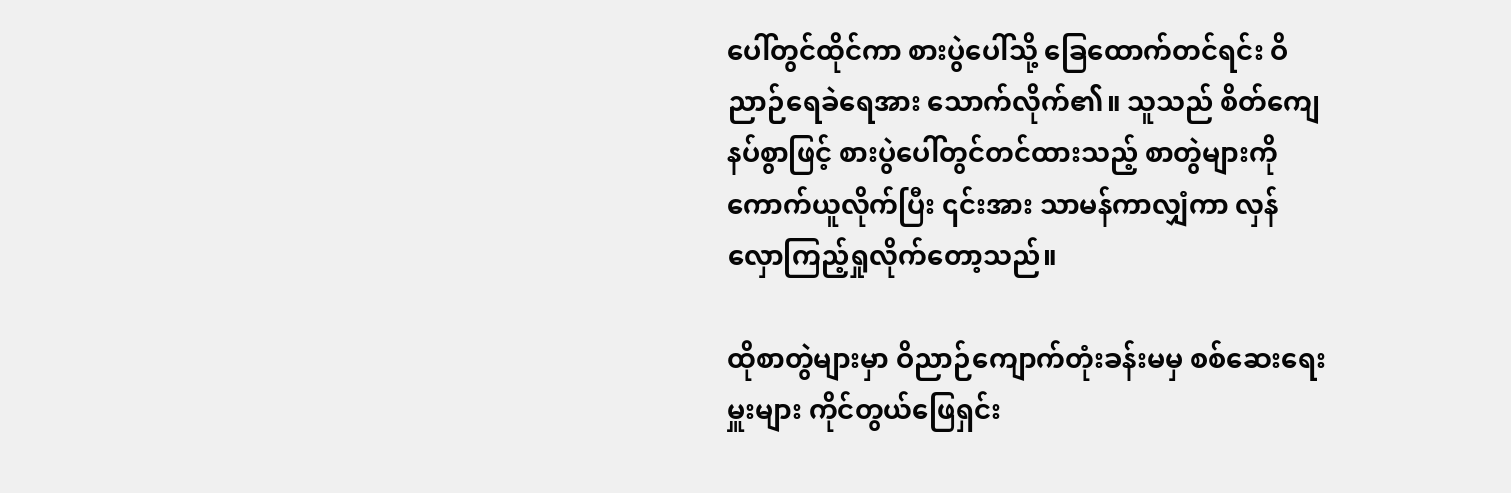ပေါ်တွင်ထိုင်ကာ စားပွဲပေါ်သို့ ခြေထောက်တင်ရင်း ဝိညာဉ်ရေခဲရေအား သောက်လိုက်၏။ သူသည် စိတ်ကျေနပ်စွာဖြင့် စားပွဲပေါ်တွင်တင်ထားသည့် စာတွဲများကို ကောက်ယူလိုက်ပြီး ၎င်းအား သာမန်ကာလျှံကာ လှန်လှောကြည့်ရှုလိုက်‌တော့သည်။

ထိုစာတွဲများမှာ ဝိညာဉ်ကျောက်တုံးခန်းမမှ စစ်ဆေးရေးမှူးများ ကိုင်တွယ်ဖြေရှင်း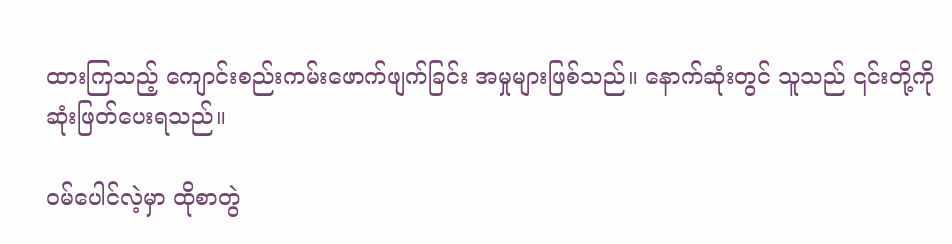ထားကြသည့် ကျောင်းစည်းကမ်းဖောက်ဖျက်ခြင်း အမှုများဖြစ်သည်။ နောက်ဆုံးတွင် သူသည် ၎င်းတို့ကို ဆုံးဖြတ်ပေးရသည်။

ဝမ်ပေါင်လဲ့မှာ ထိုစာတွဲ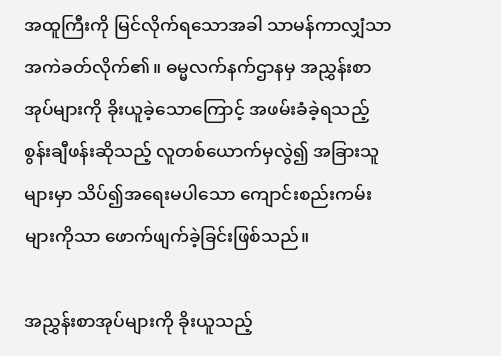အထူကြီးကို မြင်လိုက်ရသောအခါ သာမန်ကာလျှံသာ အကဲခတ်လိုက်၏။ ဓမ္မလက်နက်ဌာနမှ အညွှန်းစာအုပ်များကို ခိုးယူခဲ့သောကြောင့် အဖမ်းခံခဲ့ရသည့် စွန်းချီဖန်းဆိုသည့် လူတစ်ယောက်မှလွဲ၍ အခြားသူများမှာ သိပ်၍အရေးမပါသော ကျောင်းစည်းကမ်းများကိုသာ ဖောက်ဖျက်ခဲ့ခြင်းဖြစ်သည်။

အညွှန်းစာအုပ်များကို ခိုးယူသည့်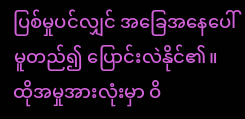ပြစ်မှုပင်လျှင် အခြေအနေပေါ်မူတည်၍ ပြောင်းလဲနိုင်၏။ ထိုအမှုအားလုံးမှာ ဝိ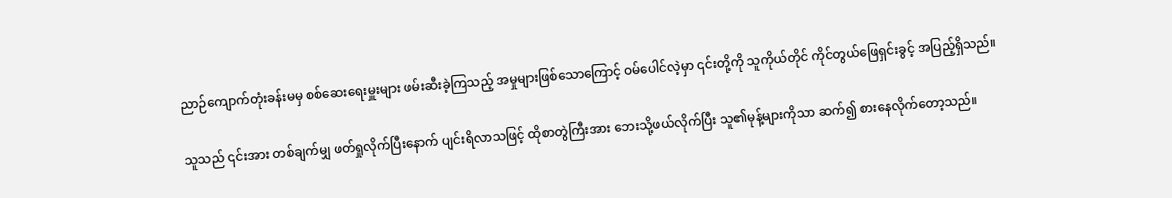ညာဉ်ကျောက်တုံးခန်းမမှ စစ်ဆေးရေးမှူးများ ဖမ်းဆီးခဲ့ကြသည့် အမှုများဖြစ်သောကြောင့် ဝမ်ပေါင်လဲ့မှာ ၎င်းတို့ကို သူကိုယ်တိုင် ကိုင်တွယ်ဖြေရှင်းခွင့် အပြည့်ရှိသည်။

သူသည် ၎င်းအား တစ်ချက်မျှ ဖတ်ရှုလိုက်ပြီးနောက် ပျင်းရိလာသဖြင့် ထိုစာတွဲကြီးအား ဘေးသို့ဖယ်လိုက်ပြီး သူ၏မုန့်များကိုသာ ဆက်၍ စားနေလိုက်တော့သည်။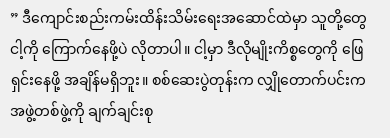” ဒီကျောင်းစည်းကမ်းထိန်းသိမ်းရေးအဆောင်ထဲမှာ သူတို့တွေ ငါ့ကို ကြောက်နေဖို့ပဲ လိုတာပါ။ ငါ့မှာ ဒီလိုမျိုးကိစ္စတွေကို ဖြေရှင်းနေဖို့ အချိန်မရှိဘူး။ စစ်ဆေးပွဲတုန်းက လျှိုတောက်ပင်းက အဖွဲ့တစ်ဖွဲ့ကို ချက်ချင်းစု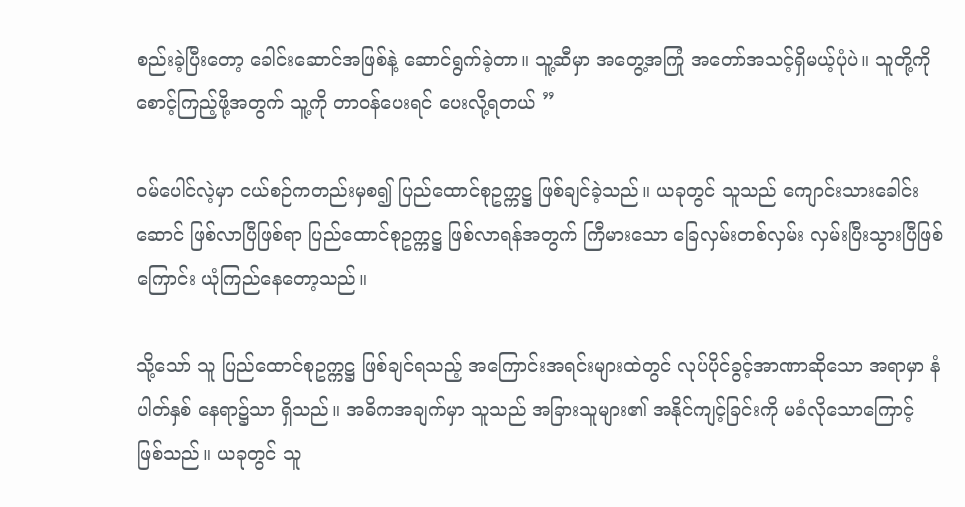စည်းခဲ့ပြီးတော့ ခေါင်းဆောင်အဖြစ်နဲ့ ဆောင်ရွက်ခဲ့တာ။ သူ့ဆီမှာ အတွေ့အကြုံ အတော်အသင့်ရှိမယ့်ပုံပဲ။ သူတို့ကို စောင့်ကြည့်ဖို့အတွက် သူ့ကို တာဝန်ပေးရင် ပေးလို့ရတယ် ”

ဝမ်ပေါင်လဲ့မှာ ငယ်စဉ်ကတည်းမှစ၍ ပြည်ထောင်စုဥက္ကဋ္ဌ ဖြစ်ချင်ခဲ့သည်။ ယခုတွင် သူသည် ကျောင်းသားခေါင်းဆောင် ဖြစ်လာပြီဖြစ်ရာ ပြည်ထောင်စုဥက္ကဋ္ဌ ဖြစ်လာရန်အတွက် ကြီမားသော ခြေလှမ်းတစ်လှမ်း လှမ်းပြီးသွားပြီဖြစ်ကြောင်း ယုံကြည်နေတော့သည်။

သို့သော် သူ ပြည်ထောင်စုဥက္ကဋ္ဌ ဖြစ်ချင်ရသည့် အကြောင်းအရင်းများထဲတွင် လုပ်ပိုင်ခွင့်အာဏာဆိုသော အရာမှာ နံပါတ်နှစ် နေရာ၌သာ ရှိသည်။ အဓိကအချက်မှာ သူသည် အခြားသူများ၏ အနိုင်ကျင့်ခြင်းကို မခံလိုသောကြောင့် ဖြစ်သည်။ ယခုတွင် သူ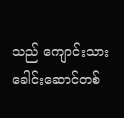သည် ကျောင်းသားခေါင်းဆောင်တစ်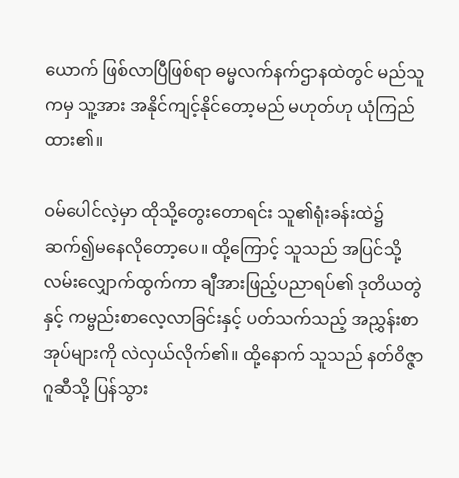ယောက် ဖြစ်လာပြီဖြစ်ရာ ဓမ္မလက်နက်ဌာနထဲတွင် မည်သူကမှ သူ့အား အနိုင်ကျင့်နိုင်တော့မည် မဟုတ်ဟု ယုံကြည်ထား၏။

ဝမ်ပေါင်လဲ့မှာ ထိုသို့တွေးတောရင်း သူ၏ရုံးခန်းထဲ၌ ဆက်၍မနေလိုတော့ပေ။ ထို့ကြောင့် သူသည် အပြင်သို့ လမ်းလျှောက်ထွက်ကာ ချီအားဖြည့်ပညာရပ်၏ ဒုတိယတွဲနှင့် ကမ္ဗည်းစာလေ့လာခြင်းနှင့် ပတ်သက်သည့် အညွှန်းစာအုပ်များကို လဲလှယ်လိုက်၏။ ထို့နောက် သူသည် နတ်ဝိဇ္ဇာဂူဆီသို့ ပြန်သွား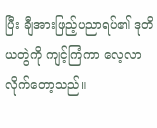ပြီး ချီအားဖြည့်ပညာရပ်၏ ဒုတိယတွဲကို ကျင့်ကြံကာ လေ့လာလိုက်တော့သည်။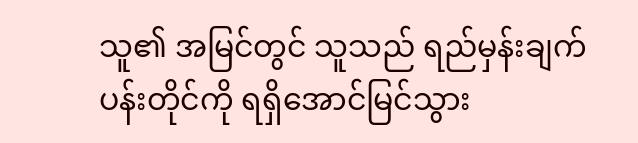သူ၏ အမြင်တွင် သူသည် ရည်မှန်းချက်ပန်းတိုင်ကို ရရှိအောင်မြင်သွား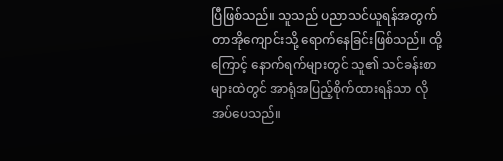ပြီဖြစ်သည်။ သူသည် ပညာသင်ယူရန်အတွက် တာအိုကျောင်းသို့ ရောက်နေခြင်းဖြစ်သည်။ ထို့ကြောင့် နောက်ရက်များတွင် သူ၏ သင်ခန်းစာများထဲတွင် အာရုံအပြည့်စိုက်ထားရန်သာ လိုအပ်ပေသည်။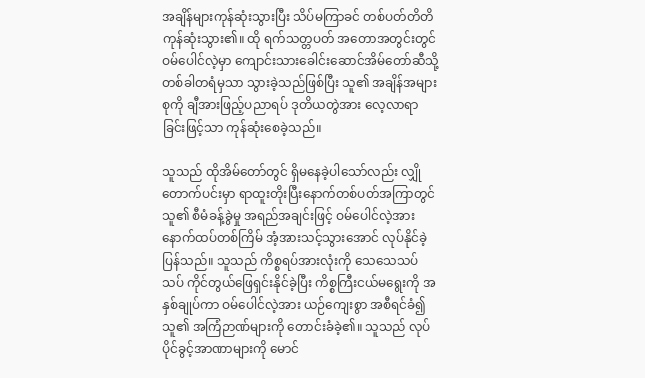အချိန်များကုန်ဆုံးသွားပြီး သိပ်မကြာခင် တစ်ပတ်တိတိ ကုန်ဆုံးသွား၏။ ထို ရက်သတ္တပတ် အတောအတွင်းတွင် ဝမ်ပေါင်လဲ့မှာ ကျောင်းသားခေါင်းဆောင်အိမ်တော်ဆီသို့ တစ်ခါတရံမှသာ သွားခဲ့သည်ဖြစ်ပြီး သူ၏ အချိန်အများစုကို ချီအားဖြည့်ပညာရပ် ဒုတိယတွဲအား လေ့လာရာခြင်းဖြင့်သာ ကုန်ဆုံးစေခဲ့သည်။

သူသည် ထိုအိမ်တော်တွင် ရှိမနေခဲ့ပါသော်လည်း လျှိုတောက်ပင်းမှာ ရာထူးတိုးပြီးနောက်တစ်ပတ်အကြာတွင် သူ၏ စီမံခန့်ခွဲမှု အရည်အချင်းဖြင့် ဝမ်ပေါင်လဲ့အား နောက်ထပ်တစ်ကြိမ် အံ့အားသင့်သွားအောင် လုပ်နိုင်ခဲ့ပြန်သည်။ သူသည် ကိစ္စရပ်အားလုံးကို သေသေသပ်သပ် ကိုင်တွယ်ဖြေရှင်းနိုင်ခဲ့ပြီး ကိစ္စကြီးငယ်မရွေးကို အနှစ်ချုပ်ကာ ဝမ်ပေါင်လဲ့အား ယဉ်ကျေးစွာ အစီရင်ခံ၍ သူ၏ အကြံဉာဏ်များကို တောင်းခံခဲ့၏။ သူသည် လုပ်ပိုင်ခွင့်အာဏာများကို မောင်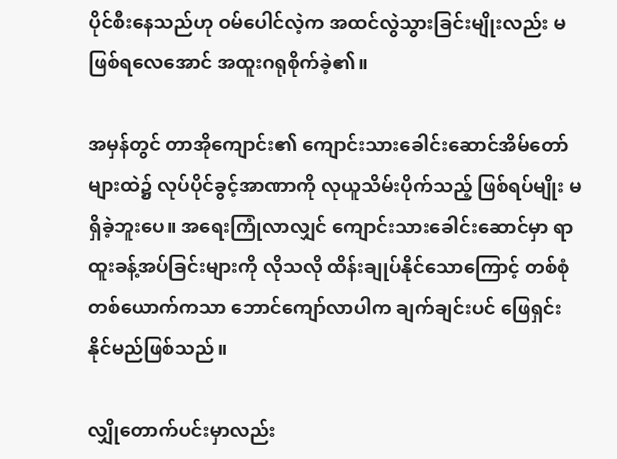ပိုင်စီးနေသည်ဟု ဝမ်ပေါင်လဲ့က အထင်လွဲသွားခြင်းမျိုးလည်း မဖြစ်ရလေအောင် အထူးဂရုစိုက်ခဲ့၏။

အမှန်တွင် တာအိုကျောင်း၏ ကျောင်းသားခေါင်းဆောင်အိမ်တော်များထဲ၌ လုပ်ပိုင်ခွင့်အာဏာကို လုယူသိမ်းပိုက်သည့် ဖြစ်ရပ်မျိုး မရှိခဲ့ဘူးပေ။ အရေးကြုံလာလျှင် ကျောင်းသားခေါင်းဆောင်မှာ ရာထူးခန့်အပ်ခြင်းများကို လိုသလို ထိန်းချုပ်နိုင်သောကြောင့် တစ်စုံတစ်ယောက်ကသာ ဘောင်ကျော်လာပါက ချက်ချင်းပင် ဖြေရှင်းနိုင်မည်ဖြစ်သည်။

လျှိုတောက်ပင်းမှာလည်း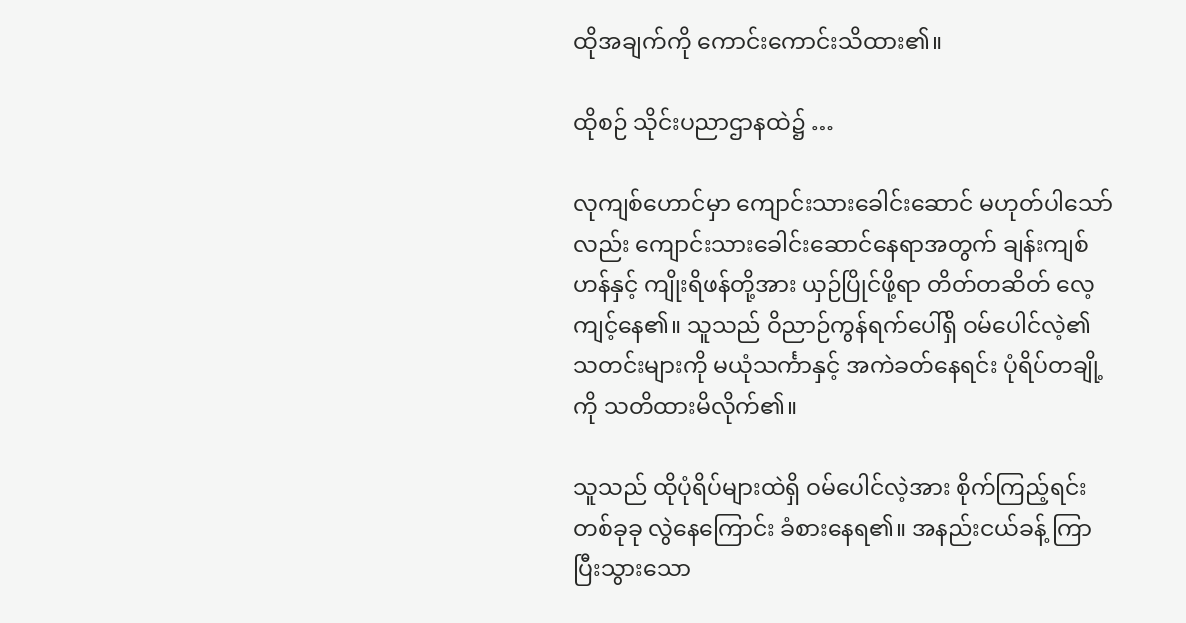ထိုအချက်ကို ကောင်းကောင်းသိထား၏။

ထိုစဉ် သိုင်းပညာဌာနထဲ၌ …

လုကျစ်ဟောင်မှာ ကျောင်းသားခေါင်းဆောင် မဟုတ်ပါသော်လည်း ကျောင်းသားခေါင်းဆောင်နေရာအတွက် ချန်းကျစ်ဟန်နှင့် ကျိုးရိဖန်တို့အား ယှဉ်ပြိုင်ဖို့ရာ တိတ်တဆိတ် လေ့ကျင့်နေ၏။ သူသည် ဝိညာဉ်ကွန်ရက်ပေါ်ရှိ ဝမ်ပေါင်လဲ့၏ သတင်းများကို မယုံသင်္ကာနှင့် အကဲခတ်နေရင်း ပုံရိပ်တချို့ကို သတိထားမိလိုက်၏။

သူသည် ထိုပုံရိပ်များထဲရှိ ဝမ်ပေါင်လဲ့အား စိုက်ကြည့်ရင်း တစ်ခုခု လွဲနေကြောင်း ခံစားနေရ၏။ အနည်းငယ်ခန့် ကြာပြီးသွားသော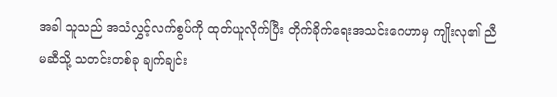အခါ သူသည် အသံလွှင့်လက်စွပ်ကို ထုတ်ယူလိုက်ပြီး တိုက်ခိုက်ရေးအသင်းဂေဟာမှ ကျိုးလု၏ ညီမဆီသို့ သတင်းတစ်ခု ချက်ချင်း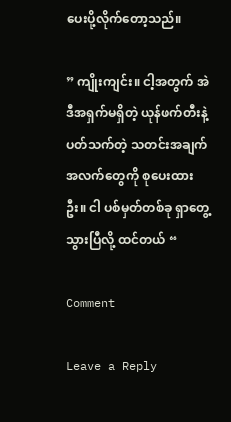ပေးပို့လိုက်တော့သည်။

” ကျိုးကျင်း။ ငါ့အတွက် အဲဒီအရှက်မရှိတဲ့ ယုန်ဖက်တီးနဲ့ ပတ်သက်တဲ့ သတင်းအချက်အလက်တွေကို စုပေးထားဦး။ ငါ ပစ်မှတ်တစ်ခု ရှာတွေ့သွားပြီလို့ ထင်တယ် “

Comment

Leave a Reply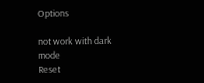Options

not work with dark mode
Reset